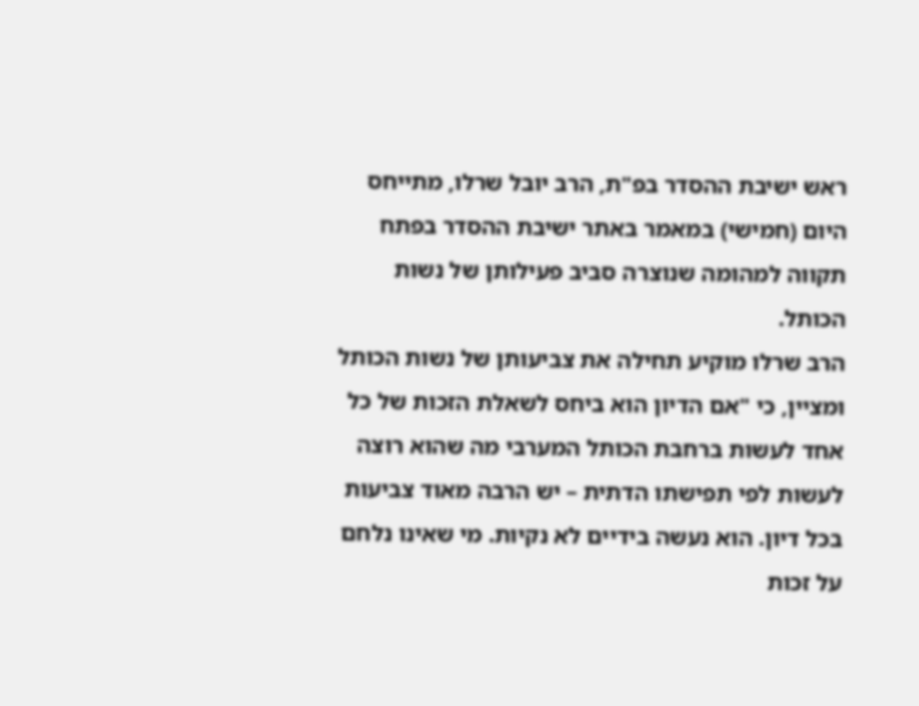ראש ישיבת ההסדר בפ"ת, הרב יובל שרלו, מתייחס היום (חמישי) במאמר באתר ישיבת ההסדר בפתח תקווה למהומה שנוצרה סביב פעילותן של נשות הכותל.
הרב שרלו מוקיע תחילה את צביעותן של נשות הכותל ומציין, כי "אם הדיון הוא ביחס לשאלת הזכות של כל אחד לעשות ברחבת הכותל המערבי מה שהוא רוצה לעשות לפי תפישתו הדתית – יש הרבה מאוד צביעות בכל דיון. הוא נעשה בידיים לא נקיות. מי שאינו נלחם על זכות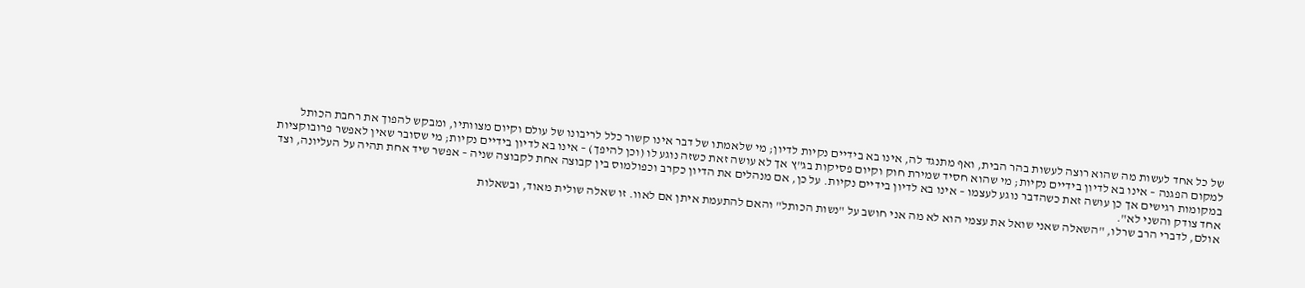של כל אחד לעשות מה שהוא רוצה לעשות בהר הבית, ואף מתנגד לה, אינו בא בידיים נקיות לדיון; מי שלאמתו של דבר אינו קשור כלל לריבונו של עולם וקיום מצוותיו, ומבקש להפוך את רחבת הכותל למקום הפגנה – אינו בא לדיון בידיים נקיות; מי שהוא חסיד שמירת חוק וקיום פסיקות בג"ץ אך לא עושה זאת כשזה נוגע לו (וכן להיפך) – אינו בא לדיון בידיים נקיות; מי שסובר שאין לאפשר פרובוקציות במקומות רגישים אך כן עושה זאת כשהדבר נוגע לעצמו – אינו בא לדיון בידיים נקיות. על כן, אם מנהלים את הדיון כקרב וכפולמוס בין קבוצה אחת לקבוצה שניה – אפשר שיד אחת תהיה על העליונה, וצד אחד צודק והשני לא".
אולם, לדברי הרב שרלו, "השאלה שאני שואל את עצמי הוא לא מה אני חושב על "נשות הכותל" והאם להתעמת איתן אם לאוו. זו שאלה שולית מאוד, ובשאלות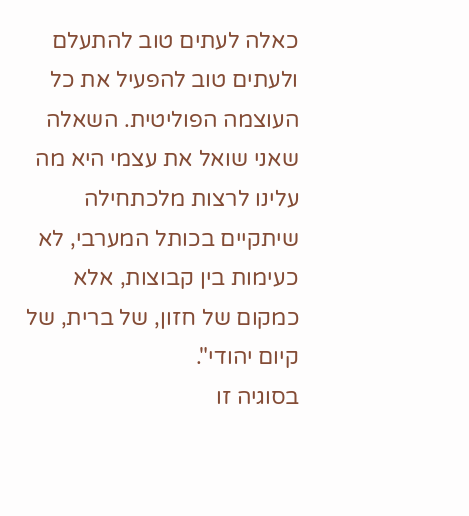כאלה לעתים טוב להתעלם ולעתים טוב להפעיל את כל העוצמה הפוליטית. השאלה שאני שואל את עצמי היא מה עלינו לרצות מלכתחילה שיתקיים בכותל המערבי, לא כעימות בין קבוצות, אלא כמקום של חזון, של ברית, של קיום יהודי".
בסוגיה זו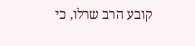קובע הרב שרלו, כי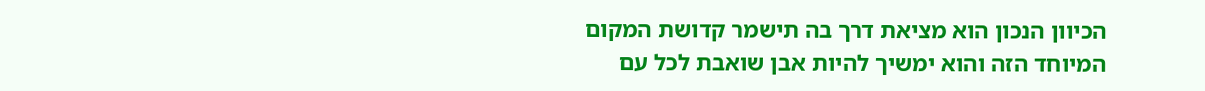הכיוון הנכון הוא מציאת דרך בה תישמר קדושת המקום המיוחד הזה והוא ימשיך להיות אבן שואבת לכל עם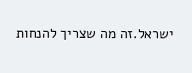ישראל.זה מה שצריך להנחות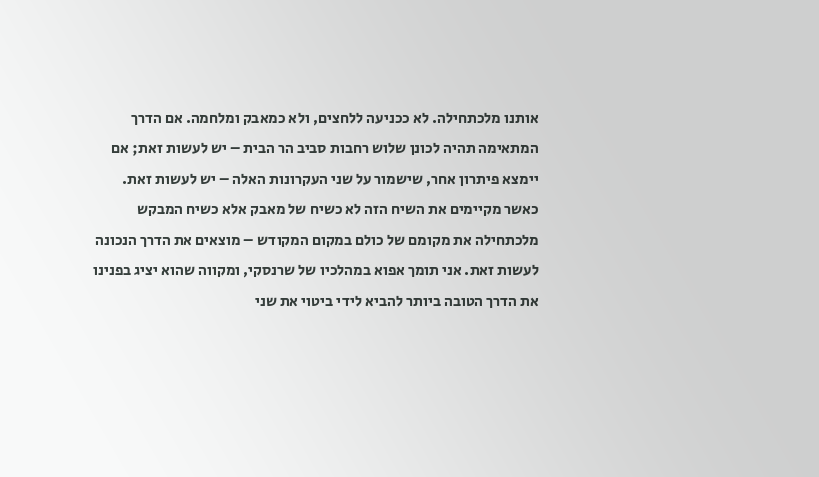אותנו מלכתחילה. לא ככניעה ללחצים, ולא כמאבק ומלחמה. אם הדרך המתאימה תהיה לכונן שלוש רחבות סביב הר הבית – יש לעשות זאת; אם יימצא פיתרון אחר, שישמור על שני העקרונות האלה – יש לעשות זאת. כאשר מקיימים את השיח הזה לא כשיח של מאבק אלא כשיח המבקש מלכתחילה את מקומם של כולם במקום המקודש – מוצאים את הדרך הנכונה לעשות זאת. אני תומך אפוא במהלכיו של שרנסקי, ומקווה שהוא יציג בפנינו את הדרך הטובה ביותר להביא לידי ביטוי את שני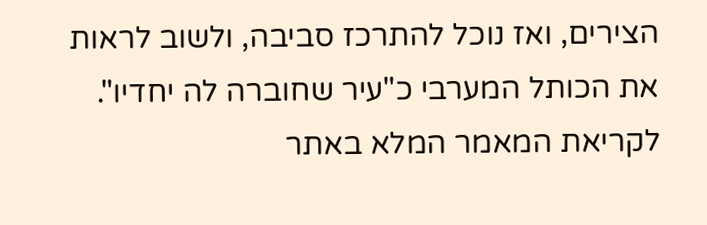הצירים, ואז נוכל להתרכז סביבה, ולשוב לראות את הכותל המערבי כ"עיר שחוברה לה יחדיו".
לקריאת המאמר המלא באתר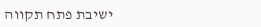ישיבת פתח תקווה